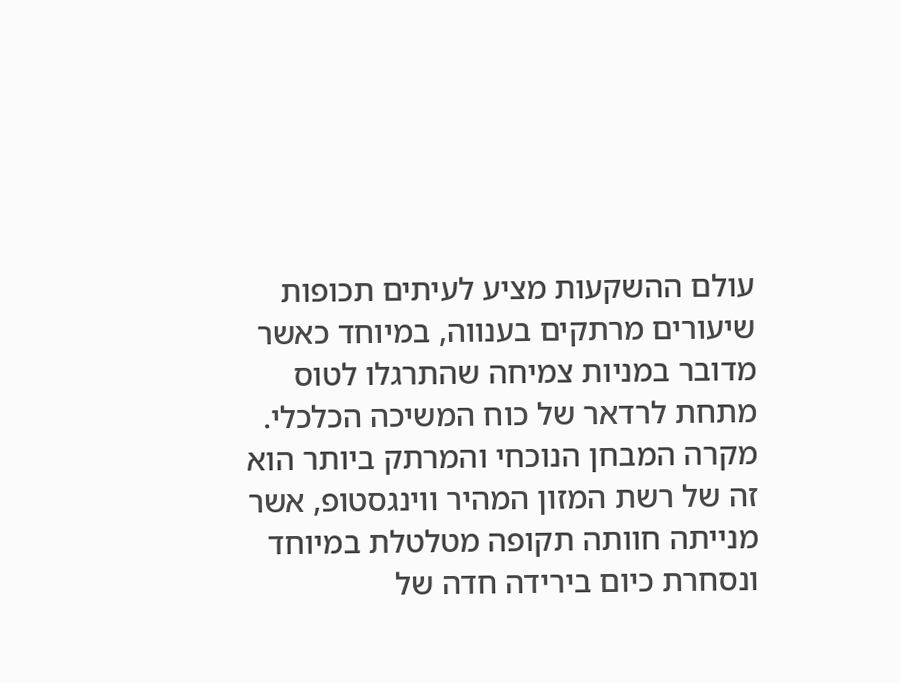עולם ההשקעות מציע לעיתים תכופות שיעורים מרתקים בענווה, במיוחד כאשר מדובר במניות צמיחה שהתרגלו לטוס מתחת לרדאר של כוח המשיכה הכלכלי. מקרה המבחן הנוכחי והמרתק ביותר הוא זה של רשת המזון המהיר ווינגסטופ, אשר מנייתה חוותה תקופה מטלטלת במיוחד ונסחרת כיום בירידה חדה של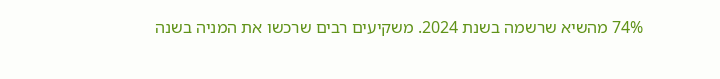74% מהשיא שרשמה בשנת 2024. משקיעים רבים שרכשו את המניה בשנה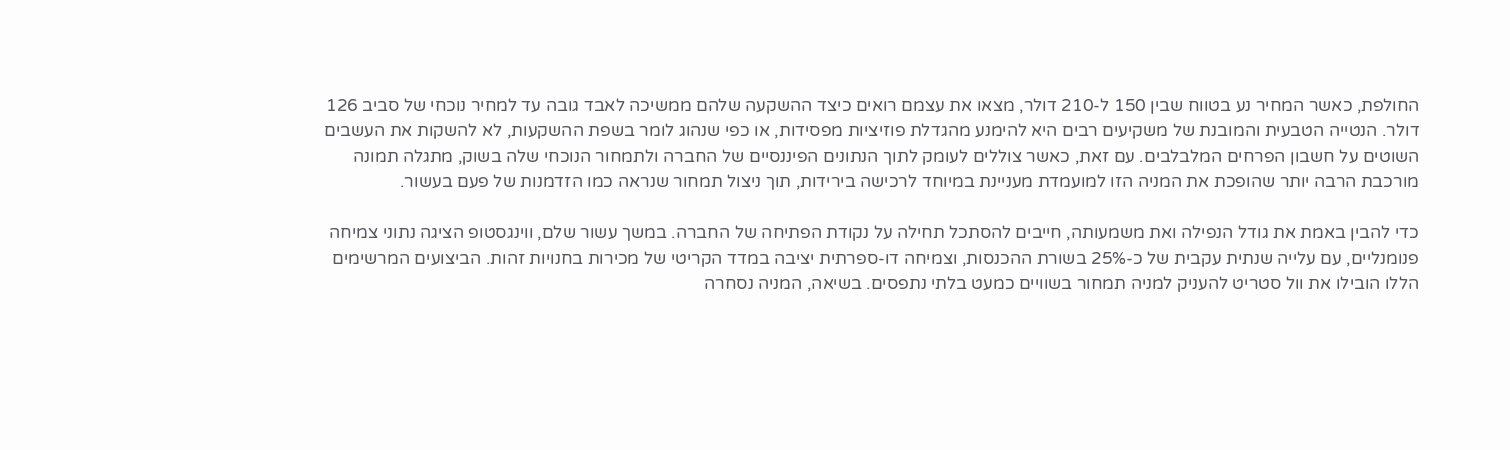החולפת, כאשר המחיר נע בטווח שבין 150 ל-210 דולר, מצאו את עצמם רואים כיצד ההשקעה שלהם ממשיכה לאבד גובה עד למחיר נוכחי של סביב 126 דולר. הנטייה הטבעית והמובנת של משקיעים רבים היא להימנע מהגדלת פוזיציות מפסידות, או כפי שנהוג לומר בשפת ההשקעות, לא להשקות את העשבים השוטים על חשבון הפרחים המלבלבים. עם זאת, כאשר צוללים לעומק לתוך הנתונים הפיננסיים של החברה ולתמחור הנוכחי שלה בשוק, מתגלה תמונה מורכבת הרבה יותר שהופכת את המניה הזו למועמדת מעניינת במיוחד לרכישה בירידות, תוך ניצול תמחור שנראה כמו הזדמנות של פעם בעשור.

כדי להבין באמת את גודל הנפילה ואת משמעותה, חייבים להסתכל תחילה על נקודת הפתיחה של החברה. במשך עשור שלם, ווינגסטופ הציגה נתוני צמיחה פנומנליים, עם עלייה שנתית עקבית של כ-25% בשורת ההכנסות, וצמיחה דו-ספרתית יציבה במדד הקריטי של מכירות בחנויות זהות. הביצועים המרשימים הללו הובילו את וול סטריט להעניק למניה תמחור בשוויים כמעט בלתי נתפסים. בשיאה, המניה נסחרה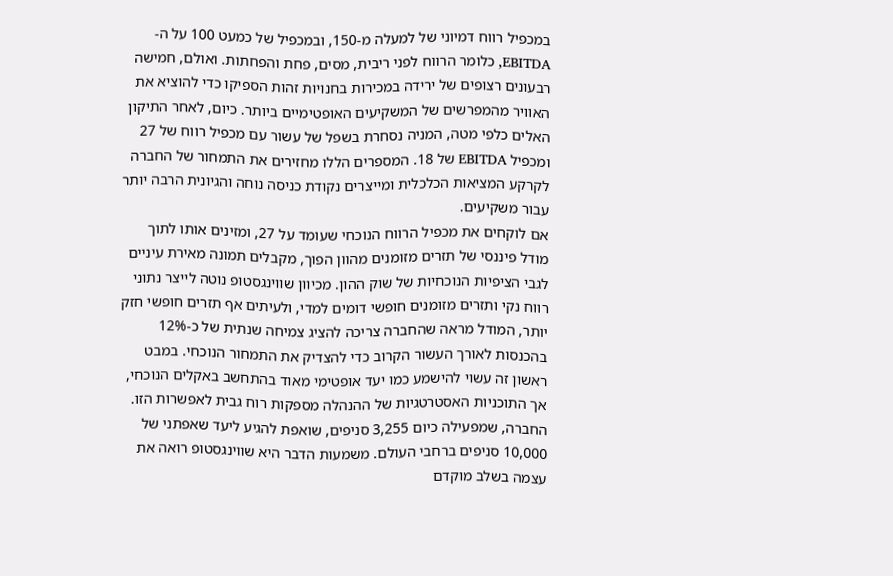במכפיל רווח דמיוני של למעלה מ-150, ובמכפיל של כמעט 100 על ה-EBITDA, כלומר הרווח לפני ריבית, מסים, פחת והפחתות. ואולם, חמישה רבעונים רצופים של ירידה במכירות בחנויות זהות הספיקו כדי להוציא את האוויר מהמפרשים של המשקיעים האופטימיים ביותר. כיום, לאחר התיקון האלים כלפי מטה, המניה נסחרת בשפל של עשור עם מכפיל רווח של 27 ומכפיל EBITDA של 18. המספרים הללו מחזירים את התמחור של החברה לקרקע המציאות הכלכלית ומייצרים נקודת כניסה נוחה והגיונית הרבה יותר עבור משקיעים.
אם לוקחים את מכפיל הרווח הנוכחי שעומד על 27, ומזינים אותו לתוך מודל פיננסי של תזרים מזומנים מהוון הפוך, מקבלים תמונה מאירת עיניים לגבי הציפיות הנוכחיות של שוק ההון. מכיוון שווינגסטופ נוטה לייצר נתוני רווח נקי ותזרים מזומנים חופשי דומים למדי, ולעיתים אף תזרים חופשי חזק יותר, המודל מראה שהחברה צריכה להציג צמיחה שנתית של כ-12% בהכנסות לאורך העשור הקרוב כדי להצדיק את התמחור הנוכחי. במבט ראשון זה עשוי להישמע כמו יעד אופטימי מאוד בהתחשב באקלים הנוכחי, אך התוכניות האסטרטגיות של ההנהלה מספקות רוח גבית לאפשרות הזו. החברה, שמפעילה כיום 3,255 סניפים, שואפת להגיע ליעד שאפתני של 10,000 סניפים ברחבי העולם. משמעות הדבר היא שווינגסטופ רואה את עצמה בשלב מוקדם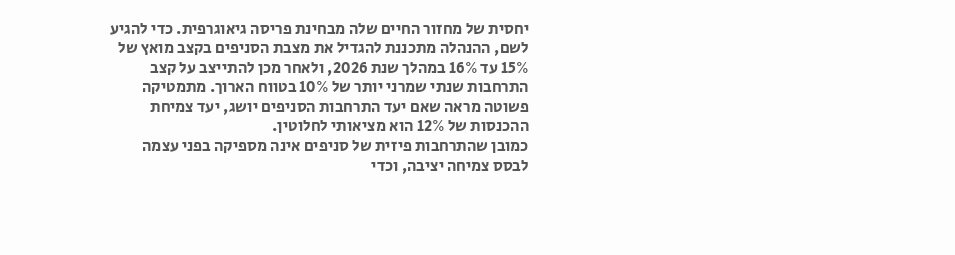יחסית של מחזור החיים שלה מבחינת פריסה גיאוגרפית. כדי להגיע לשם, ההנהלה מתכננת להגדיל את מצבת הסניפים בקצב מואץ של 15% עד 16% במהלך שנת 2026, ולאחר מכן להתייצב על קצב התרחבות שנתי שמרני יותר של 10% בטווח הארוך. מתמטיקה פשוטה מראה שאם יעד התרחבות הסניפים יושג, יעד צמיחת ההכנסות של 12% הוא מציאותי לחלוטין.
כמובן שהתרחבות פיזית של סניפים אינה מספיקה בפני עצמה לבסס צמיחה יציבה, וכדי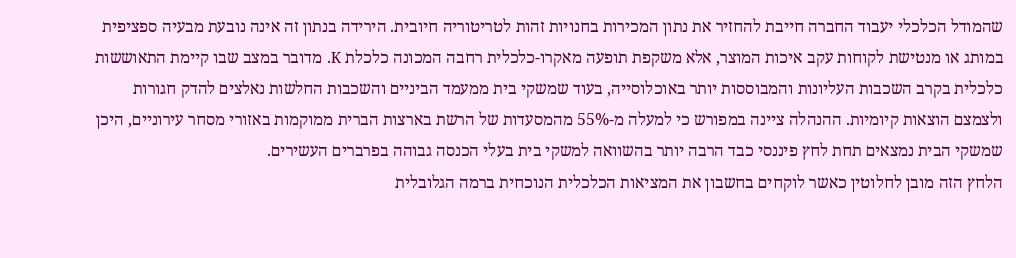שהמודל הכלכלי יעבוד החברה חייבת להחזיר את נתון המכירות בחנויות זהות לטריטוריה חיובית. הירידה בנתון זה אינה נובעת מבעיה ספציפית במותג או מנטישת לקוחות עקב איכות המוצר, אלא משקפת תופעה מאקרו-כלכלית רחבה המכונה כלכלת K. מדובר במצב שבו קיימת התאוששות כלכלית בקרב השכבות העליונות והמבוססות יותר באוכלוסייה, בעוד שמשקי בית ממעמד הביניים והשכבות החלשות נאלצים להדק חגורות ולצמצם הוצאות קיומיות. ההנהלה ציינה במפורש כי למעלה מ-55% מהמסעדות של הרשת בארצות הברית ממוקמות באזורי מסחר עירוניים, היכן שמשקי הבית נמצאים תחת לחץ פיננסי כבד הרבה יותר בהשוואה למשקי בית בעלי הכנסה גבוהה בפרברים העשירים.
הלחץ הזה מובן לחלוטין כאשר לוקחים בחשבון את המציאות הכלכלית הנוכחית ברמה הגלובלית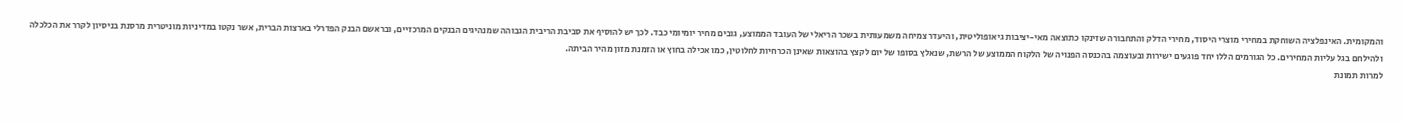והמקומית. האינפלציה השוחקת במחירי מוצרי היסוד, מחירי הדלק והתחבורה שזינקו כתוצאה מאי-יציבות גיאופוליטית, והיעדר צמיחה משמעותית בשכר הריאלי של העובד הממוצע, גובים מחיר יומיומי כבד. לכך יש להוסיף את סביבת הריבית הגבוהה שמנהיגים הבנקים המרכזיים, ובראשם הבנק הפדרלי בארצות הברית, אשר נקטו במדיניות מוניטרית מרסנת בניסיון לקרר את הכלכלה ולהילחם בגל עליות המחירים. כל הגורמים הללו יחד פוגעים ישירות ובעוצמה בהכנסה הפנויה של הלקוח הממוצע של הרשת, שנאלץ בסופו של יום לקצץ בהוצאות שאינן הכרחיות לחלוטין, כמו אכילה בחוץ או הזמנת מזון מהיר הביתה.
למרות תמונת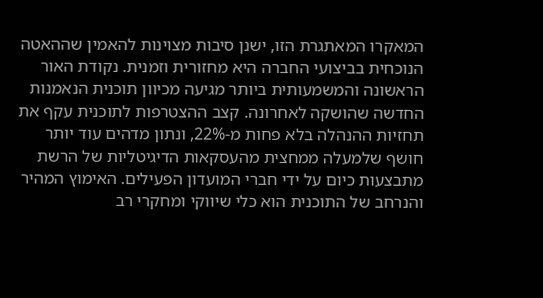המאקרו המאתגרת הזו, ישנן סיבות מצוינות להאמין שההאטה הנוכחית בביצועי החברה היא מחזורית וזמנית. נקודת האור הראשונה והמשמעותית ביותר מגיעה מכיוון תוכנית הנאמנות החדשה שהושקה לאחרונה. קצב ההצטרפות לתוכנית עקף את תחזיות ההנהלה בלא פחות מ-22%, ונתון מדהים עוד יותר חושף שלמעלה ממחצית מהעסקאות הדיגיטליות של הרשת מתבצעות כיום על ידי חברי המועדון הפעילים. האימוץ המהיר והנרחב של התוכנית הוא כלי שיווקי ומחקרי רב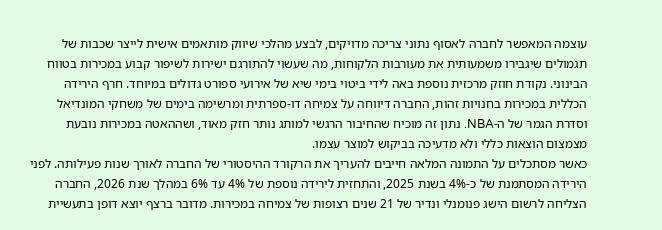עוצמה המאפשר לחברה לאסוף נתוני צריכה מדויקים, לבצע מהלכי שיווק מותאמים אישית לייצר שכבות של תגמולים שיגבירו משמעותית את מעורבות הלקוחות, מה שעשוי להתורגם ישירות לשיפור קבוע במכירות בטווח הבינוני. נקודת חוזק מרכזית נוספת באה לידי ביטוי בימי שיא של אירועי ספורט גדולים במיוחד. חרף הירידה הכללית במכירות בחנויות זהות, החברה דיווחה על צמיחה דו-ספרתית ומרשימה בימים של משחקי המונדיאל וסדרת הגמר של ה-NBA. נתון זה מוכיח שהחיבור הרגשי למותג נותר חזק מאוד, ושההאטה במכירות נובעת מצמצום הוצאות כללי ולא מדעיכה בביקוש למוצר עצמו.
כאשר מסתכלים על התמונה המלאה חייבים להעריך את הרקורד ההיסטורי של החברה לאורך שנות פעילותה. לפני הירידה המסתמנת של כ-4% בשנת 2025, והתחזית לירידה נוספת של 4% עד 6% במהלך שנת 2026, החברה הצליחה לרשום הישג פנומנלי ונדיר של 21 שנים רצופות של צמיחה במכירות. מדובר ברצף יוצא דופן בתעשיית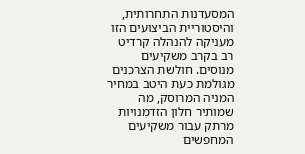המסעדנות התחרותית, והיסטוריית הביצועים הזו מעניקה להנהלה קרדיט רב בקרב משקיעים מנוסים. חולשת הצרכנים מגולמת כעת היטב במחיר המניה המרוסק, מה שמותיר חלון הזדמנויות מרתק עבור משקיעים המחפשים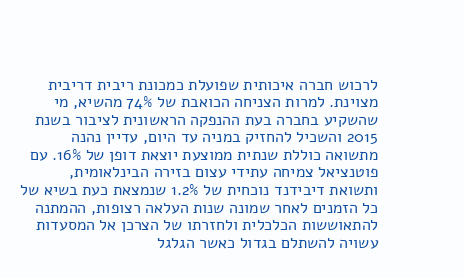לרכוש חברה איכותית שפועלת כמכונת ריבית דריבית מצוינת. למרות הצניחה הכואבת של 74% מהשיא, מי שהשקיע בחברה בעת ההנפקה הראשונית לציבור בשנת 2015 והשכיל להחזיק במניה עד היום, עדיין נהנה מתשואה כוללת שנתית ממוצעת יוצאת דופן של 16%. עם פוטנציאל צמיחה עתידי עצום בזירה הבינלאומית, ותשואת דיבידנד נוכחית של 1.2% שנמצאת כעת בשיא של כל הזמנים לאחר שמונה שנות העלאה רצופות, ההמתנה להתאוששות הכלכלית ולחזרתו של הצרכן אל המסעדות עשויה להשתלם בגדול כאשר הגלגל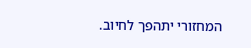המחזורי יתהפך לחיוב.